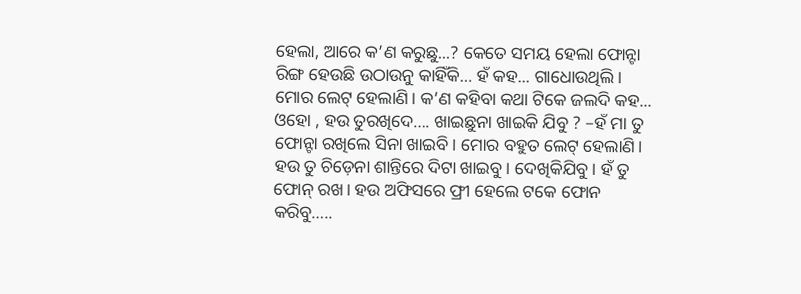ହେଲା, ଆରେ କ’ଣ କରୁଛୁ...? କେତେ ସମୟ ହେଲା ଫୋନ୍ଟା ରିଙ୍ଗ ହେଉଛି ଉଠାଉନୁ କାହିଁକି… ହଁ କହ... ଗାଧୋଉଥିଲି। ମୋର ଲେଟ୍ ହେଲାଣି। କ’ଣ କହିବା କଥା ଟିକେ ଜଲଦି କହ...
ଓହୋ , ହଉ ତୁରଖିଦେ…. ଖାଇଛୁନା ଖାଇକି ଯିବୁ ? –ହଁ ମା ତୁ ଫୋନ୍ଟା ରଖିଲେ ସିନା ଖାଇବି। ମୋର ବହୁତ ଲେଟ୍ ହେଲାଣି। ହଉ ତୁ ଚିଡ଼େନା ଶାନ୍ତିରେ ଦିଟା ଖାଇବୁ। ଦେଖିକିଯିବୁ। ହଁ ତୁ ଫୋନ୍ ରଖ। ହଉ ଅଫିସରେ ଫ୍ରୀ ହେଲେ ଟକେ ଫୋନ କରିବୁ…..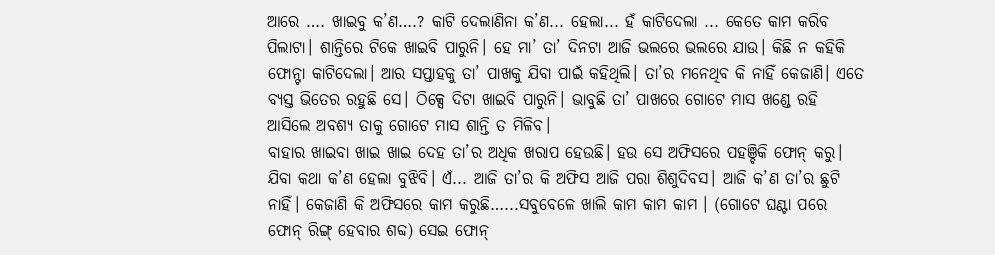ଆରେ …. ଖାଇବୁ କ’ଣ….? କାଟି ଦେଲାଣିନା କ’ଣ... ହେଲା... ହଁ କାଟିଦେଲା ... କେତେ କାମ କରିବ ପିଲାଟା। ଶାନ୍ତିରେ ଟିକେ ଖାଇବି ପାରୁନି। ହେ ମା’ ତା’ ଦିନଟା ଆଜି ଭଲରେ ଭଲରେ ଯାଉ। କିଛି ନ କହିକି ଫୋନ୍ଟା କାଟିଦେଲା। ଆର ସପ୍ତାହକୁ ତା’ ପାଖକୁ ଯିବା ପାଇଁ କହିଥିଲି। ତା’ର ମନେଥିବ କି ନାହିଁ କେଜାଣି। ଏତେ ବ୍ୟସ୍ତ ଭିତେର ରହୁଛି ସେ। ଠିକ୍ସେ ଦିଟା ଖାଇବି ପାରୁନି। ଭାବୁଛି ତା’ ପାଖରେ ଗୋଟେ ମାସ ଖଣ୍ଡେ ରହି ଆସିଲେ ଅବଶ୍ୟ ତାକୁ ଗୋଟେ ମାସ ଶାନ୍ତି ତ ମିଳିବ।
ବାହାର ଖାଇବା ଖାଇ ଖାଇ ଦେହ ତା’ର ଅଧିକ ଖରାପ ହେଉଛି। ହଉ ସେ ଅଫିସରେ ପହଞ୍ଚିକି ଫୋନ୍ କରୁ। ଯିବା କଥା କ’ଣ ହେଲା ବୁଝିବି। ଏଁ... ଆଜି ତା’ର କି ଅଫିସ ଆଜି ପରା ଶିଶୁଦିବସ। ଆଜି କ’ଣ ତା’ର ଛୁଟି ନାହିଁ। କେଜାଣି କି ଅଫିସରେ କାମ କରୁଛି…...ସବୁବେଳେ ଖାଲି କାମ କାମ କାମ । (ଗୋଟେ ଘଣ୍ଟା ପରେ ଫୋନ୍ ରିଙ୍ଗ୍ ହେବାର ଶବ୍ଦ) ସେଇ ଫୋନ୍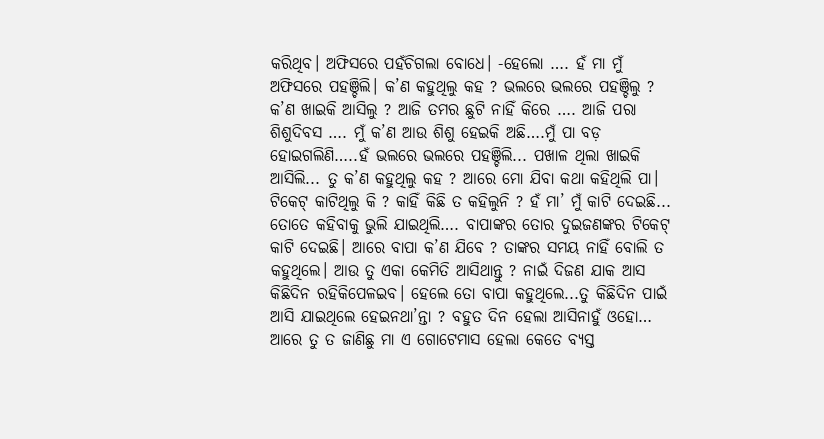କରିଥିବ। ଅଫିସରେ ପହଁଚିଗଲା ବୋଧେ। -ହେଲୋ …. ହଁ ମା ମୁଁ ଅଫିସରେ ପହଞ୍ଚିଲି। କ’ଣ କହୁଥିଲୁ କହ ? ଭଲରେ ଭଲରେ ପହଞ୍ଚିଲୁ ? କ’ଣ ଖାଇକି ଆସିଲୁ ? ଆଜି ତମର ଛୁଟି ନାହିଁ କିରେ …. ଆଜି ପରା ଶିଶୁଦିବସ …. ମୁଁ କ’ଣ ଆଉ ଶିଶୁ ହେଇକି ଅଛି….ମୁଁ ପା ବଡ଼ ହୋଇଗଲିଣି…..ହଁ ଭଲରେ ଭଲରେ ପହଞ୍ଚିଲି... ପଖାଳ ଥିଲା ଖାଇକି ଆସିଲି... ତୁ କ’ଣ କହୁଥିଲୁ କହ ? ଆରେ ମୋ ଯିବା କଥା କହିଥିଲି ପା। ଟିକେଟ୍ କାଟିଥିଲୁ କି ? କାହିଁ କିଛି ତ କହିଲୁନି ? ହଁ ମା’ ମୁଁ କାଟି ଦେଇଛି... ତୋତେ କହିବାକୁ ଭୁଲି ଯାଇଥିଲି…. ବାପାଙ୍କର ତୋର ଦୁଇଜଣଙ୍କର ଟିକେଟ୍ କାଟି ଦେଇଛି। ଆରେ ବାପା କ’ଣ ଯିବେ ? ତାଙ୍କର ସମୟ ନାହିଁ ବୋଲି ତ କହୁଥିଲେ। ଆଉ ତୁ ଏକା କେମିତି ଆସିଥାନ୍ତୁ ? ନାଇଁ ଦିଜଣ ଯାକ ଆସ କିଛିଦିନ ରହିକିପେଳଇବ। ହେଲେ ତୋ ବାପା କହୁଥିଲେ...ତୁ କିଛିଦିନ ପାଇଁ ଆସି ଯାଇଥିଲେ ହେଇନଥା’ନ୍ତା ? ବହୁତ ଦିନ ହେଲା ଆସିନାହୁଁ ଓହୋ… ଆରେ ତୁ ତ ଜାଣିଛୁ ମା ଏ ଗୋଟେମାସ ହେଲା କେତେ ବ୍ୟସ୍ତ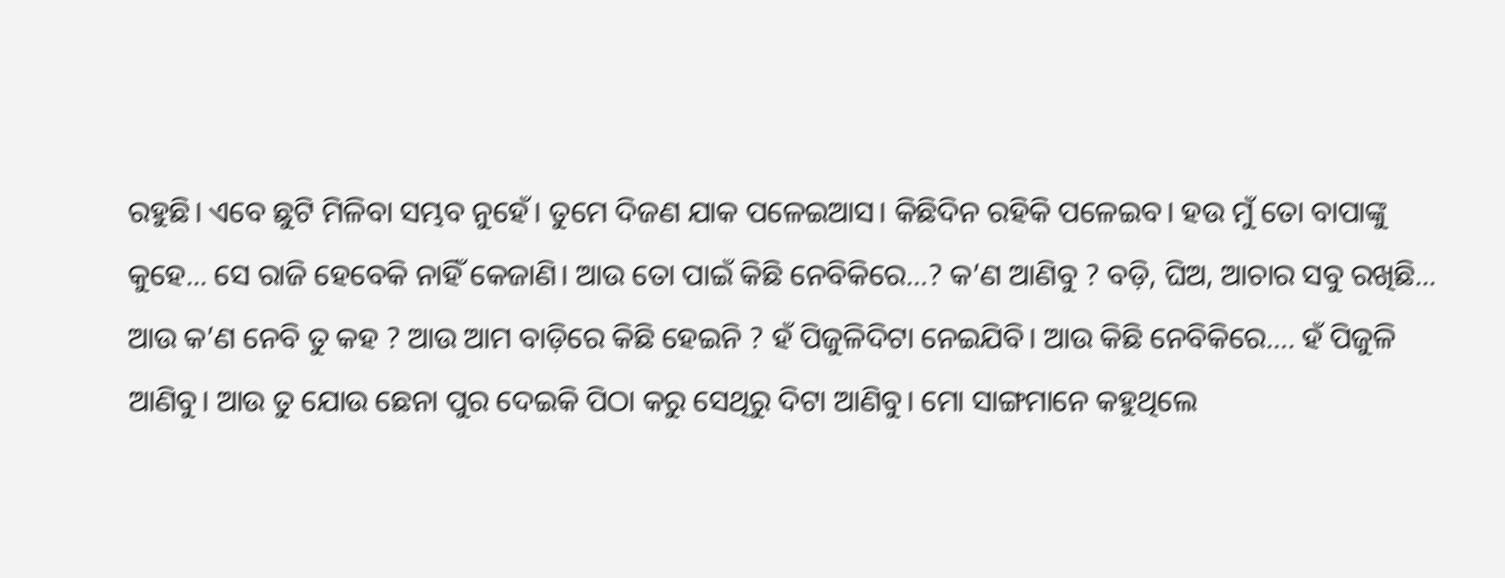ରହୁଛି। ଏବେ ଛୁଟି ମିଳିବା ସମ୍ଭବ ନୁହେଁ। ତୁମେ ଦିଜଣ ଯାକ ପଳେଇଆସ। କିଛିଦିନ ରହିକି ପଳେଇବ। ହଉ ମୁଁ ତୋ ବାପାଙ୍କୁ କୁହେ... ସେ ରାଜି ହେବେକି ନାହିଁ କେଜାଣି। ଆଉ ତୋ ପାଇଁ କିଛି ନେବିକିରେ…? କ’ଣ ଆଣିବୁ ? ବଡ଼ି, ଘିଅ, ଆଚାର ସବୁ ରଖିଛି... ଆଉ କ’ଣ ନେବି ତୁ କହ ? ଆଉ ଆମ ବାଡ଼ିରେ କିଛି ହେଇନି ? ହଁ ପିଜୁଳିଦିଟା ନେଇଯିବି। ଆଉ କିଛି ନେବିକିରେ…. ହଁ ପିଜୁଳି ଆଣିବୁ। ଆଉ ତୁ ଯୋଉ ଛେନା ପୁର ଦେଇକି ପିଠା କରୁ ସେଥିରୁ ଦିଟା ଆଣିବୁ। ମୋ ସାଙ୍ଗମାନେ କହୁଥିଲେ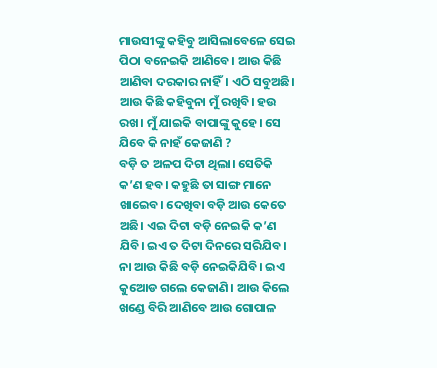ମାଉସୀଙ୍କୁ କହିବୁ ଆସିଲାବେଳେ ସେଇ ପିଠା ବନେଇକି ଆଣିବେ। ଆଉ କିଛି ଆଣିବା ଦରକାର ନାହିଁ। ଏଠି ସବୁଅଛି। ଆଉ କିଛି କହିବୁନା ମୁଁ ରଖିବି। ହଉ ରଖ। ମୁଁ ଯାଇକି ବାପାଙ୍କୁ କୁହେ। ସେ ଯିବେ କି ନାହଁ କେଜାଣି ?
ବଡ଼ି ତ ଅଳପ ଦିଟା ଥିଲା। ସେତିକି କ’ଣ ହବ। କହୁଛି ତା ସାଙ୍ଗ ମାନେ ଖାଇେବ। ଦେଖିବା ବଡ଼ି ଆଉ କେତେ ଅଛି। ଏଇ ଦିଟା ବଡ଼ି ନେଇକି କ’ଣ ଯିବି। ଇଏ ତ ଦିଟା ଦିନରେ ସରିଯିବ। ନା ଆଉ କିଛି ବଡ଼ି ନେଇକିଯିବି। ଇଏ କୁଆେଡ ଗଲେ କେଜାଣି। ଆଉ କିଲେ ଖଣ୍ଡେ ବିରି ଆଣିବେ ଆଉ ଗୋପାଳ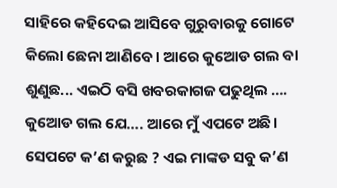ସାହିରେ କହିଦେଇ ଆସିବେ ଗୁରୁବାରକୁ ଗୋଟେ କିଲୋ ଛେନା ଆଣିବେ। ଆରେ କୁଆେଡ ଗଲ ବା ଶୁଣୁଛ... ଏଇଠି ବସି ଖବରକାଗଜ ପଢୁଥିଲ …. କୁଆେଡ ଗଲ ଯେ…. ଆରେ ମୁଁ ଏପଟେ ଅଛି। ସେପଟେ କ’ଣ କରୁଛ ? ଏଇ ମାଙ୍କଡ ସବୁ କ’ଣ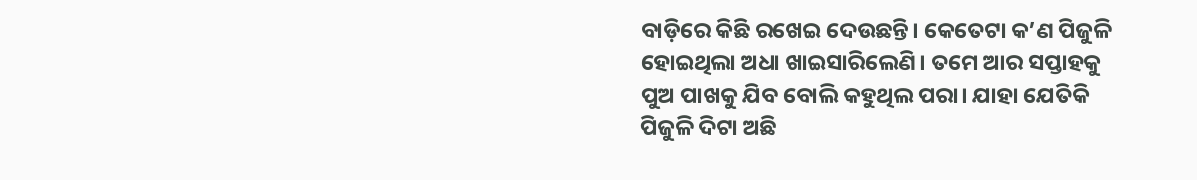ବାଡ଼ିରେ କିଛି ରଖେଇ ଦେଉଛନ୍ତି। କେତେଟା କ’ଣ ପିଜୁଳି ହୋଇଥିଲା ଅଧା ଖାଇସାରିଲେଣି। ତମେ ଆର ସପ୍ତାହକୁ ପୁଅ ପାଖକୁ ଯିବ ବୋଲି କହୁଥିଲ ପରା। ଯାହା ଯେତିକି ପିଜୁଳି ଦିଟା ଅଛି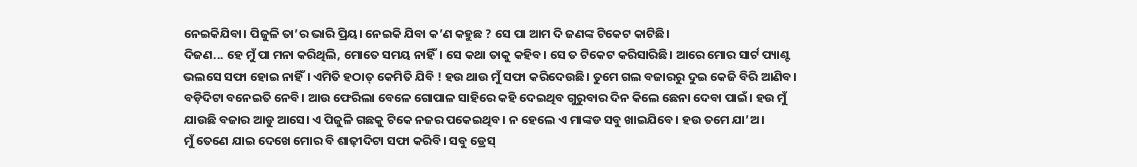ନେଇକିଯିବା। ପିଜୁଳି ତା’ର ଭାରି ପ୍ରିୟ। ନେଇକି ଯିବା କ’ଣ କହୁଛ ? ସେ ପା ଆମ ଦି ଜଣଙ୍କ ଟିକେଟ କାଟିଛି।
ଦିଜଣ... ହେ ମୁଁ ପା ମନା କରିଥିଲି, ମୋତେ ସମୟ ନାହିଁ। ସେ କଥା ତାକୁ କହିବ। ସେ ତ ଟିକେଟ କରିସାରିଛି। ଆରେ ମୋର ସାର୍ଟ ପ୍ୟାଣ୍ଟ ଭଲସେ ସଫା ହୋଇ ନାହିଁ। ଏମିତି ହଠାତ୍ କେମିତି ଯିବି ! ହଉ ଥାଉ ମୁଁ ସଫା କରିଦେଉଛି। ତୁମେ ଗଲ ବଜାରରୁ ଦୁଇ କେଜି ବିରି ଆଣିବ। ବଡ଼ିଦିଟା ବନେଇତି ନେବି। ଆଉ ଫେରିଲା ବେଳେ ଗୋପାଳ ସାହିରେ କହି ଦେଇଥିବ ଗୁରୁବାର ଦିନ କିଲେ ଛେନା ଦେବା ପାଇଁ। ହଉ ମୁଁ ଯାଉଛି ବଜାର ଆଡୁ ଆସେ। ଏ ପିଜୁଳି ଗଛକୁ ଟିକେ ନଜର ପକେଇଥିବ। ନ ହେଲେ ଏ ମାଙ୍କଡ ସବୁ ଖାଇଯିବେ। ହଉ ତମେ ଯା’ଅ।
ମୁଁ ତେଣେ ଯାଇ ଦେଖେ ମୋର ବି ଶାଢ଼ୀଦିଟା ସଫା କରିବି। ସବୁ ଡ୍ରେସ୍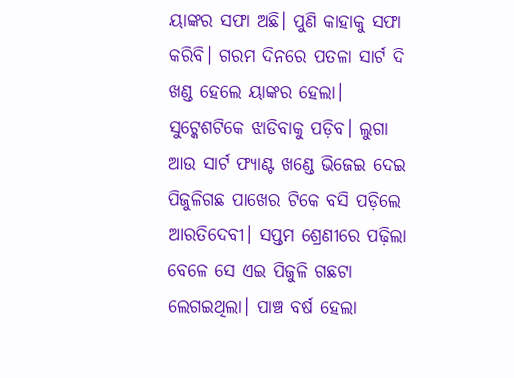ୟାଙ୍କର ସଫା ଅଛି। ପୁଣି କାହାକୁ ସଫା କରିବି। ଗରମ ଦିନରେ ପତଳା ସାର୍ଟ ଦି ଖଣ୍ଡ ହେଲେ ୟାଙ୍କର ହେଲା। ସୁଟ୍କେଶଟିକେ ଝାଡିବାକୁ ପଡ଼ିବ। ଲୁଗା ଆଉ ସାର୍ଟ ଫ୍ୟାଣ୍ଟ ଖଣ୍ଡେ ଭିଜେଇ ଦେଇ ପିଜୁଳିଗଛ ପାଖେର ଟିକେ ବସି ପଡ଼ିଲେ ଆରତିଦେବୀ। ସପ୍ତମ ଶ୍ରେଣୀରେ ପଢ଼ିଲା ବେଳେ ସେ ଏଇ ପିଜୁଳି ଗଛଟା ଲେଗଇଥିଲା। ପାଞ୍ଚ ବର୍ଷ ହେଲା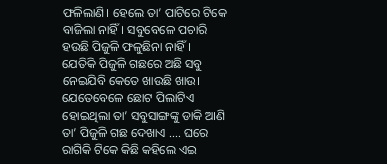ଫଳିଲାଣି। ହେଲେ ତା’ ପାଟିରେ ଟିକେ ବାଜିଲା ନାହିଁ। ସବୁବେଳେ ପଚାରି ହଉଛି ପିଜୁଳି ଫଳୁଛିନା ନାହିଁ।
ଯେତିକି ପିଜୁଳି ଗଛରେ ଅଛି ସବୁ ନେଇଯିବି କେତେ ଖାଉଛି ଖାଉ। ଯେତେବେଳେ ଛୋଟ ପିଲାଟିଏ ହୋଇଥିଲା ତା’ ସବୁସାଙ୍ଗଙ୍କୁ ଡାକି ଆଣି ତା’ ପିଜୁଳି ଗଛ ଦେଖାଏ …. ଘରେ ରାଗିକି ଟିକେ କିଛି କହିଲେ ଏଇ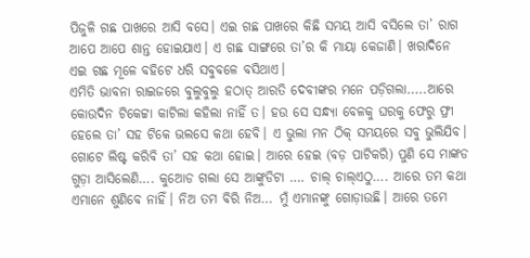ପିଜୁଳି ଗଛ ପାଖରେ ଆସି ବସେ। ଏଇ ଗଛ ପାଖରେ କିଛି ସମୟ ଆସି ବସିଲେ ତା’ ରାଗ ଆପେ ଆପେ ଶାନ୍ତ ହୋଇଯାଏ। ଏ ଗଛ ସାଙ୍ଗରେ ତା’ର କି ମାୟା କେଜାଣି। ଖରାଦିନେ ଏଇ ଗଛ ମୂଳେ ବହିଟେ ଧରି ସବୁବଳେ ବସିଥାଏ।
ଏମିତି ଭାବନା ରାଇଜରେ ବୁଲୁବୁଲୁ ହଠାତ୍ ଆରତି ଦେବୀଙ୍କର ମନେ ପଡ଼ିଗଲା.....ଆରେ କୋଉଦିନ ଟିକେଟ୍ଟା କାଟିଲା କହିଲା ନାହିଁ ତ। ହଉ ସେ ସନ୍ଧ୍ୟା ବେଳକୁ ଘରକୁ ଫେରୁ ଫ୍ରୀ ହେଲେ ତା’ ସହ ଟିକେ ଭଲସେ କଥା ହେବି। ଏ ଭୁଲା ମନ ଠିକ୍ ସମୟରେ ସବୁ ଭୁଲିଯିବ। ଗୋଟେ ଲିଷ୍ଟ କରିବି ତା’ ସହ କଥା ହୋଇ। ଆରେ ହେଇ (ବଡ଼ ପାଟିକରି) ପୁଣି ସେ ମାଙ୍କଡ ଗୁଡ଼ା ଆସିଲେଣି…. କୁଆେଡ ଗଲା ସେ ଆଙ୍କୁଡିଟା …. ଚାଲ୍ ଚାଲ୍ଏଠୁ…. ଆରେ ତମ କଥା ଏମାନେ ଶୁଣିବେ ନାହିଁ। ନିଅ ତମ ବିରି ନିଅ... ମୁଁ ଏମାନଙ୍କୁ ଗୋଡ଼ାଉଛି। ଆରେ ତମେ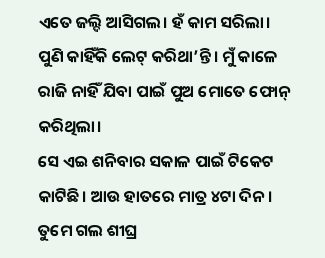ଏତେ ଜଲ୍ଦି ଆସିଗଲ। ହଁ କାମ ସରିଲା। ପୁଣି କାହିଁକି ଲେଟ୍ କରିଥା’ନ୍ତି। ମୁଁ କାଳେ ରାଜି ନାହିଁ ଯିବା ପାଇଁ ପୁଅ ମୋତେ ଫୋନ୍ କରିଥିଲା।
ସେ ଏଇ ଶନିବାର ସକାଳ ପାଇଁ ଟିକେଟ କାଟିଛି। ଆଉ ହାତରେ ମାତ୍ର ୪ଟା ଦିନ। ତୁମେ ଗଲ ଶୀଘ୍ର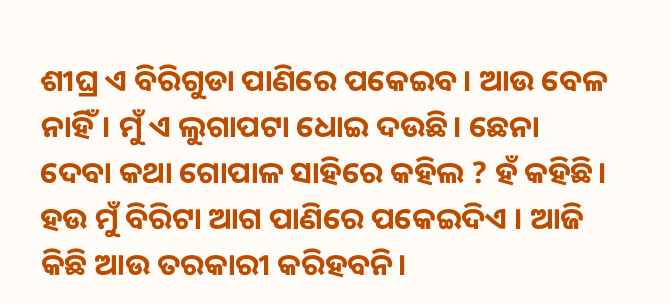ଶୀଘ୍ର ଏ ବିରିଗୁଡା ପାଣିରେ ପକେଇବ। ଆଉ ବେଳ ନାହିଁ। ମୁଁ ଏ ଲୁଗାପଟା ଧୋଇ ଦଉଛି। ଛେନା ଦେବା କଥା ଗୋପାଳ ସାହିରେ କହିଲ ? ହଁ କହିଛି। ହଉ ମୁଁ ବିରିଟା ଆଗ ପାଣିରେ ପକେଇଦିଏ । ଆଜି କିଛି ଆଉ ତରକାରୀ କରିହବନି।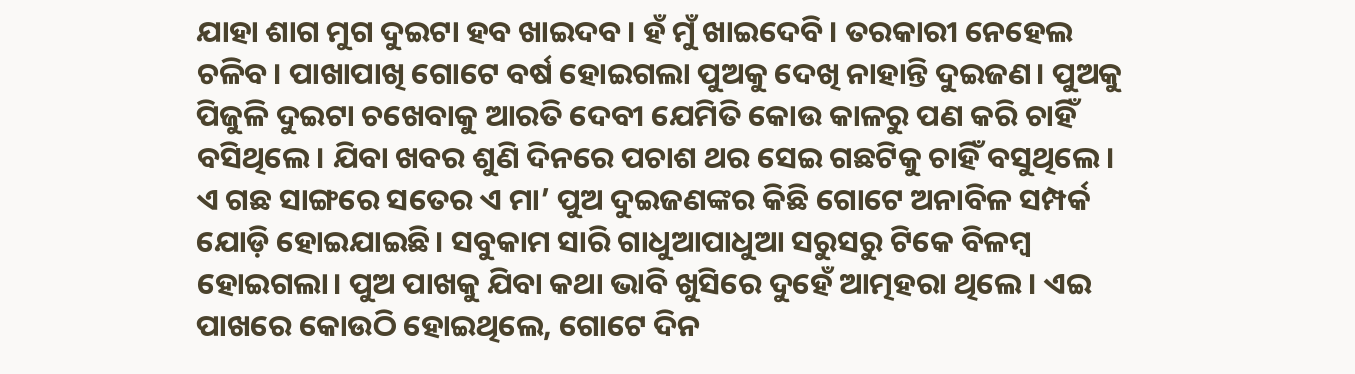ଯାହା ଶାଗ ମୁଗ ଦୁଇଟା ହବ ଖାଇଦବ। ହଁ ମୁଁ ଖାଇଦେବି। ତରକାରୀ ନେହେଲ ଚଳିବ। ପାଖାପାଖି ଗୋଟେ ବର୍ଷ ହୋଇଗଲା ପୁଅକୁ ଦେଖି ନାହାନ୍ତି ଦୁଇଜଣ। ପୁଅକୁ ପିଜୁଳି ଦୁଇଟା ଚଖେବାକୁ ଆରତି ଦେବୀ ଯେମିତି କୋଉ କାଳରୁ ପଣ କରି ଚାହିଁ ବସିଥିଲେ। ଯିବା ଖବର ଶୁଣି ଦିନରେ ପଚାଶ ଥର ସେଇ ଗଛଟିକୁ ଚାହିଁ ବସୁଥିଲେ। ଏ ଗଛ ସାଙ୍ଗରେ ସତେର ଏ ମା’ ପୁଅ ଦୁଇଜଣଙ୍କର କିଛି ଗୋଟେ ଅନାବିଳ ସମ୍ପର୍କ ଯୋଡ଼ି ହୋଇଯାଇଛି। ସବୁକାମ ସାରି ଗାଧୁଆପାଧୁଆ ସରୁସରୁ ଟିକେ ବିଳମ୍ବ ହୋଇଗଲା। ପୁଅ ପାଖକୁ ଯିବା କଥା ଭାବି ଖୁସିରେ ଦୁହେଁ ଆତ୍ମହରା ଥିଲେ। ଏଇ ପାଖରେ କୋଉଠି ହୋଇଥିଲେ, ଗୋଟେ ଦିନ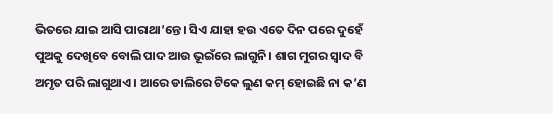ଭିତରେ ଯାଇ ଆସି ପାରାଥା’ନ୍ତେ। ସିଏ ଯାହା ହଉ ଏତେ ଦିନ ପରେ ଦୁହେଁ ପୁଅକୁ ଦେଖିବେ ବୋଲି ପାଦ ଆଉ ଭୂଇଁରେ ଲାଗୁନି। ଶାଗ ମୁଗର ସ୍ୱାଦ ବି ଅମୃତ ପରି ଲାଗୁଥାଏ। ଆରେ ଡାଲିରେ ଟିକେ ଲୁଣ କମ୍ ହୋଇଛି ନା କ’ଣ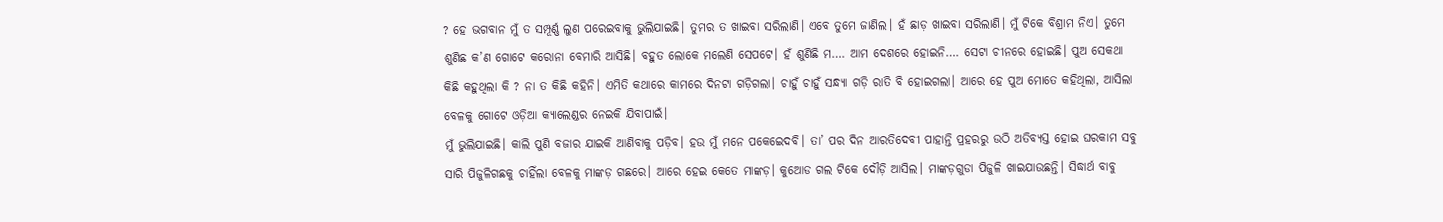? ହେ ଭଗବାନ ମୁଁ ତ ସମ୍ପୂର୍ଣ୍ଣ ଲୁଣ ପରେଇବାକୁ ଭୁଲିଯାଇଛି। ତୁମର ତ ଖାଇବା ସରିଲାଣି। ଏବେ ତୁମେ ଜାଣିଲ। ହଁ ଛାଡ଼ ଖାଇବା ସରିଲାଣି। ମୁଁ ଟିକେ ବିଶ୍ରାମ ନିଏ। ତୁମେ ଶୁଣିଛ କ’ଣ ଗୋଟେ କରୋନା ବେମାରି ଆସିଛି। ବହୁତ ଲୋକେ ମଲେଣି ସେପଟେ। ହଁ ଶୁଣିଛି ମ…. ଆମ ଦେଶରେ ହୋଇନି…. ସେଟା ଚୀନରେ ହୋଇଛି। ପୁଅ ସେକଥା କିଛି କହୁଥିଲା କି ? ନା ତ କିଛି କହିନି। ଏମିତି କଥାରେ କାମରେ ଦିନଟା ଗଡ଼ିଗଲା। ଚାହୁଁ ଚାହୁଁ ସନ୍ଧ୍ୟା ଗଡ଼ି ରାତି ବି ହୋଇଗଲା। ଆରେ ହେ ପୁଅ ମୋତେ କହିଥିଲା, ଆସିଲା ବେଳକୁ ଗୋଟେ ଓଡ଼ିଆ କ୍ୟାଲେଣ୍ଡର ନେଇକି ଯିବାପାଇଁ।
ମୁଁ ଭୁଲିଯାଇଛି। କାଲି ପୁଣି ବଜାର ଯାଇକି ଆଣିବାକୁ ପଡ଼ିବ। ହଉ ମୁଁ ମନେ ପକେଇେଦବି। ତା’ ପର ଦିନ ଆରତିଦେବୀ ପାହାନ୍ତି ପ୍ରହରରୁ ଉଠି ଅତିବ୍ୟସ୍ତ ହୋଇ ଘରକାମ ସବୁ ସାରି ପିଜୁଳିଗଛକୁ ଚାହିଁଲା ବେଳକୁ ମାଙ୍କଡ଼ ଗଛରେ। ଆରେ ହେଇ କେତେ ମାଙ୍କଡ଼। କୁଆେଡ ଗଲ ଟିକେ ଦୌଡ଼ି ଆସିଲ। ମାଙ୍କଡ଼ଗୁଡା ପିଜୁଳି ଖାଇଯାଉଛନ୍ତି। ସିଦ୍ଧାର୍ଥ ବାବୁ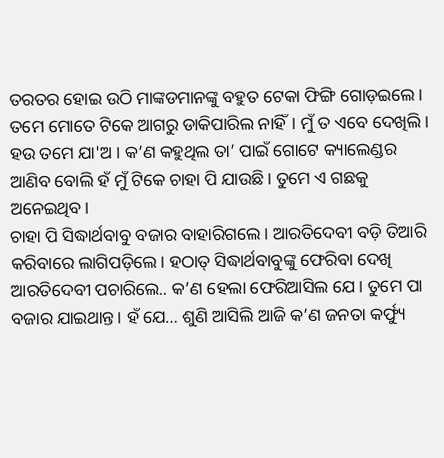ତରତର ହୋଇ ଉଠି ମାଙ୍କଡମାନଙ୍କୁ ବହୁତ ଟେକା ଫିଙ୍ଗି ଗୋଡ଼ଇଲେ। ତମେ ମୋତେ ଟିକେ ଆଗରୁ ଡାକିପାରିଲ ନାହିଁ। ମୁଁ ତ ଏବେ ଦେଖିଲି। ହଉ ତମେ ଯା'ଅ । କ’ଣ କହୁଥିଲ ତା’ ପାଇଁ ଗୋଟେ କ୍ୟାଲେଣ୍ଡର ଆଣିବ ବୋଲି ହଁ ମୁଁ ଟିକେ ଚାହା ପି ଯାଉଛି। ତୁମେ ଏ ଗଛକୁ ଅନେଇଥିବ।
ଚାହା ପି ସିଦ୍ଧାର୍ଥବାବୁ ବଜାର ବାହାରିଗଲେ। ଆରତିଦେବୀ ବଡ଼ି ତିଆରି କରିବାରେ ଲାଗିପଡ଼ିଲେ। ହଠାତ୍ ସିଦ୍ଧାର୍ଥବାବୁଙ୍କୁ ଫେରିବା ଦେଖି ଆରତିଦେବୀ ପଚାରିଲେ.. କ’ଣ ହେଲା ଫେରିଆସିଲ ଯେ। ତୁମେ ପା ବଜାର ଯାଇଥାନ୍ତ। ହଁ ଯେ… ଶୁଣି ଆସିଲି ଆଜି କ’ଣ ଜନତା କର୍ଫ୍ୟୁ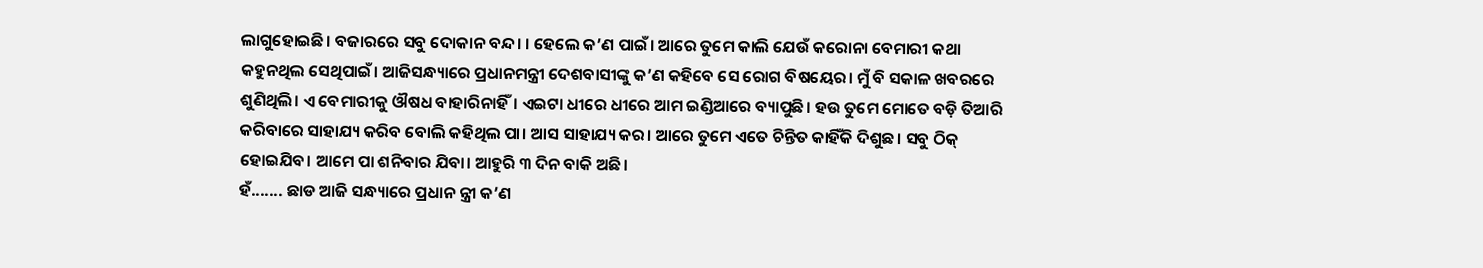ଲାଗୁହୋଇଛି। ବଜାରରେ ସବୁ ଦୋକାନ ବନ୍ଦ। । ହେଲେ କ’ଣ ପାଇଁ। ଆରେ ତୁମେ କାଲି ଯେଉଁ କରୋନା ବେମାରୀ କଥା କହୁନଥିଲ ସେଥିପାଇଁ। ଆଜିସନ୍ଧ୍ୟାରେ ପ୍ରଧାନମନ୍ତ୍ରୀ ଦେଶବାସୀଙ୍କୁ କ’ଣ କହିବେ ସେ ରୋଗ ବିଷୟେର। ମୁଁ ବି ସକାଳ ଖବରରେ ଶୁଣିଥିଲି। ଏ ବେମାରୀକୁ ଔଷଧ ବାହାରିନାହିଁ। ଏଇଟା ଧୀରେ ଧୀରେ ଆମ ଇଣ୍ଡିଆରେ ବ୍ୟାପୁଛି। ହଉ ତୁମେ ମୋତେ ବଡ଼ି ତିଆରି କରିବାରେ ସାହାଯ୍ୟ କରିବ ବୋଲି କହିଥିଲ ପା। ଆସ ସାହାଯ୍ୟ କର। ଆରେ ତୁମେ ଏତେ ଚିନ୍ତିତ କାହିଁକି ଦିଶୁଛ। ସବୁ ଠିକ୍ ହୋଇଯିବ। ଆମେ ପା ଶନିବାର ଯିବା। ଆହୁରି ୩ ଦିନ ବାକି ଅଛି।
ହଁ....... ଛାଡ ଆଜି ସନ୍ଧ୍ୟାରେ ପ୍ରଧାନ ନ୍ତ୍ରୀ କ’ଣ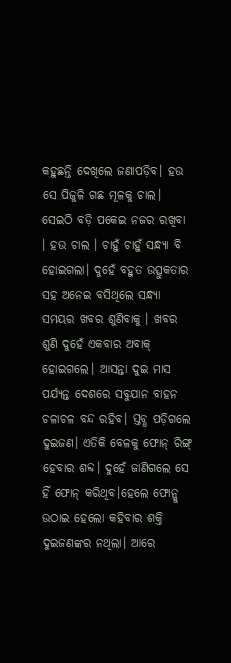କହୁଛନ୍ତି ଦେଖିଲେ ଜଣାପଡ଼ିବ। ହଉ ସେ ପିଜୁଳି ଗଛ ମୂଳକୁ ଚାଲ। ସେଇଠି ବଡ଼ି ପକେଇ ନଜର ରଖିବା । ହଉ ଚାଲ । ଚାହୁଁ ଚାହୁଁ ସନ୍ଧ୍ୟା ବି ହୋଇଗଲା। ଦୁହେଁ ବହୁତ ଉତ୍ସୁକତାର ସହ ଅନେଇ ବସିଥିଲେ ସନ୍ଧ୍ୟା ସମୟର ଖବର ଶୁଣିବାକୁ । ଖବର ଶୁଣି ଦୁହେଁ ଏକବାର ଅବାକ୍ ହୋଇଗଲେ। ଆସନ୍ତା ଦୁଇ ମାସ ପର୍ଯ୍ୟନ୍ତ ଦେଶରେ ସବୁଯାନ ବାହନ ଚଳାଚଳ ବନ୍ଦ ରହିବ। ସ୍ତବ୍ଧ ପଡ଼ିଗଲେ ଦୁଇଜଣ। ଏତିକି ବେଳକୁ ଫୋନ୍ ରିଙ୍ଗ୍ ହେବାର ଶବ୍ଦ। ଦୁହେଁ ଜାଣିଗଲେ ସେ ହିଁ ଫୋନ୍ କରିଥିବ।ହେଲେ ଫୋନ୍କୁ ଉଠାଇ ହେଲୋ କହିବାର ଶକ୍ତି ଦୁଇଜଣଙ୍କର ନଥିଲା। ଆରେ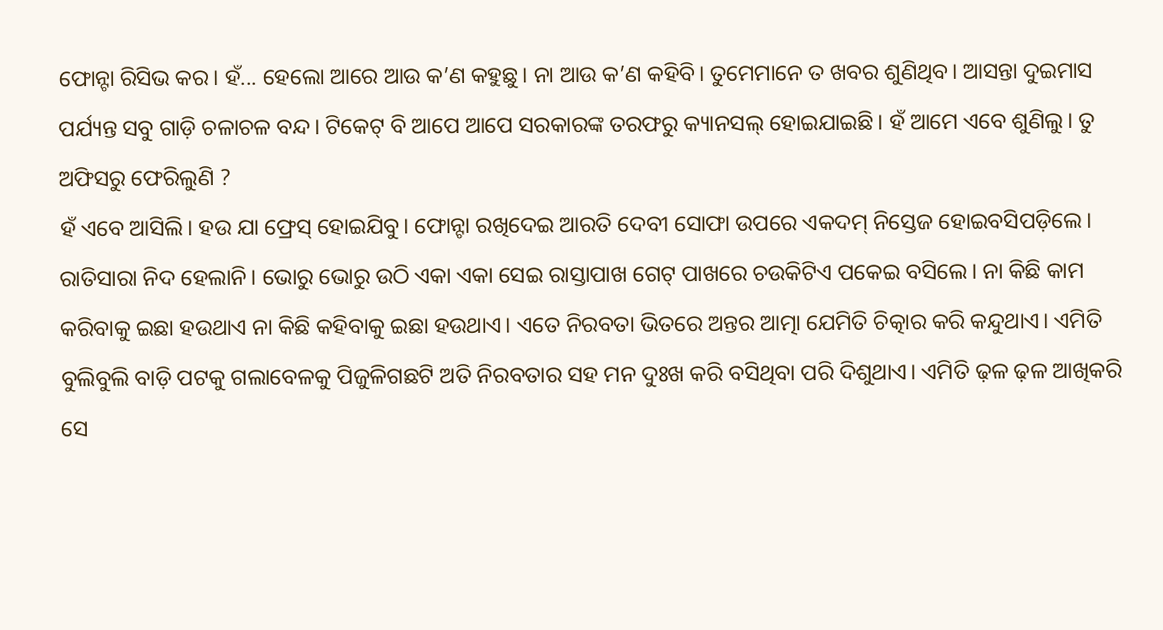ଫୋନ୍ଟା ରିସିଭ କର। ହଁ... ହେଲୋ ଆରେ ଆଉ କ’ଣ କହୁଛୁ। ନା ଆଉ କ’ଣ କହିବି। ତୁମେମାନେ ତ ଖବର ଶୁଣିଥିବ। ଆସନ୍ତା ଦୁଇମାସ ପର୍ଯ୍ୟନ୍ତ ସବୁ ଗାଡ଼ି ଚଳାଚଳ ବନ୍ଦ। ଟିକେଟ୍ ବି ଆପେ ଆପେ ସରକାରଙ୍କ ତରଫରୁ କ୍ୟାନସଲ୍ ହୋଇଯାଇଛି। ହଁ ଆମେ ଏବେ ଶୁଣିଲୁ। ତୁ ଅଫିସରୁ ଫେରିଲୁଣି ?
ହଁ ଏବେ ଆସିଲି। ହଉ ଯା ଫ୍ରେସ୍ ହୋଇଯିବୁ। ଫୋନ୍ଟା ରଖିଦେଇ ଆରତି ଦେବୀ ସୋଫା ଉପରେ ଏକଦମ୍ ନିସ୍ତେଜ ହୋଇବସିପଡ଼ିଲେ। ରାତିସାରା ନିଦ ହେଲାନି। ଭୋରୁ ଭୋରୁ ଉଠି ଏକା ଏକା ସେଇ ରାସ୍ତାପାଖ ଗେଟ୍ ପାଖରେ ଚଉକିଟିଏ ପକେଇ ବସିଲେ। ନା କିଛି କାମ କରିବାକୁ ଇଛା ହଉଥାଏ ନା କିଛି କହିବାକୁ ଇଛା ହଉଥାଏ। ଏତେ ନିରବତା ଭିତରେ ଅନ୍ତର ଆତ୍ମା ଯେମିତି ଚିତ୍କାର କରି କନ୍ଦୁଥାଏ। ଏମିତି ବୁଲିବୁଲି ବାଡ଼ି ପଟକୁ ଗଲାବେଳକୁ ପିଜୁଳିଗଛଟି ଅତି ନିରବତାର ସହ ମନ ଦୁଃଖ କରି ବସିଥିବା ପରି ଦିଶୁଥାଏ। ଏମିତି ଢ଼ଳ ଢ଼ଳ ଆଖିକରି ସେ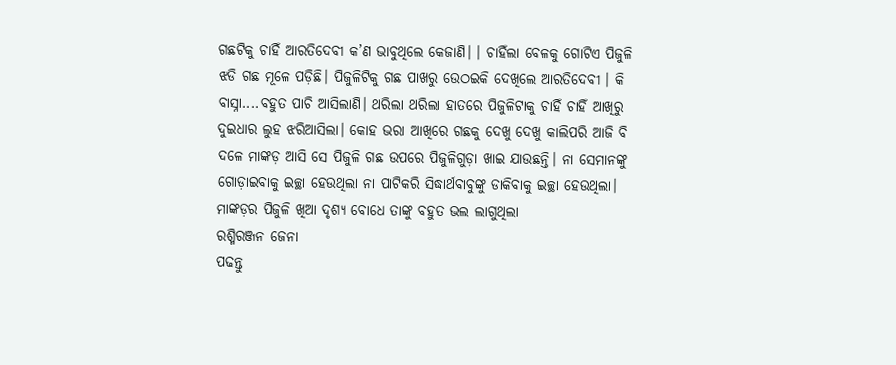ଗଛଟିକୁ ଚାହିଁ ଆରତିଦେବୀ କ’ଣ ଭାବୁଥିଲେ କେଜାଣି। । ଚାହିଁଲା ବେଳକୁ ଗୋଟିଏ ପିଜୁଳି ଝଡି ଗଛ ମୂଳେ ପଡ଼ିଛି। ପିଜୁଳିଟିକୁ ଗଛ ପାଖରୁ ଉେଠଇକି ଦେଖିଲେ ଆରତିଦେବୀ । କି ବାସ୍ନା....ବହୁତ ପାଚି ଆସିଲାଣି। ଥରିଲା ଥରିଲା ହାତରେ ପିଜୁଳିଟାକୁ ଚାହିଁ ଚାହିଁ ଆଖିରୁ ଦୁଇଧାର ଲୁହ ଝରିଆସିଲା। କୋହ ଭରା ଆଖିରେ ଗଛକୁ ଦେଖୁ ଦେଖୁ କାଲିପରି ଆଜି ବି ଦଳେ ମାଙ୍କଡ଼ ଆସି ସେ ପିଜୁଳି ଗଛ ଉପରେ ପିଜୁଳିଗୁଡ଼ା ଖାଇ ଯାଉଛନ୍ତି। ନା ସେମାନଙ୍କୁ ଗୋଡ଼ାଇବାକୁ ଇଚ୍ଛା ହେଉଥିଲା ନା ପାଟିକରି ସିଦ୍ଧାର୍ଥବାବୁଙ୍କୁ ଡାକିବାକୁ ଇଚ୍ଛା ହେଉଥିଲା। ମାଙ୍କଡ଼ର ପିଜୁଳି ଖିଆ ଦୃଶ୍ୟ ବୋଧେ ତାଙ୍କୁ ବହୁତ ଭଲ ଲାଗୁଥିଲା
ରଶ୍ମିରଞ୍ଜନ ଜେନା
ପଢନ୍ତୁ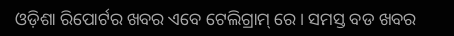ଓଡ଼ିଶା ରିପୋର୍ଟର ଖବର ଏବେ ଟେଲିଗ୍ରାମ୍ ରେ। ସମସ୍ତ ବଡ ଖବର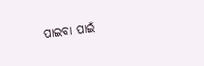ପାଇବା ପାଇଁ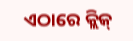ଏଠାରେ କ୍ଲିକ୍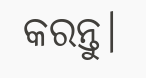କରନ୍ତୁ।